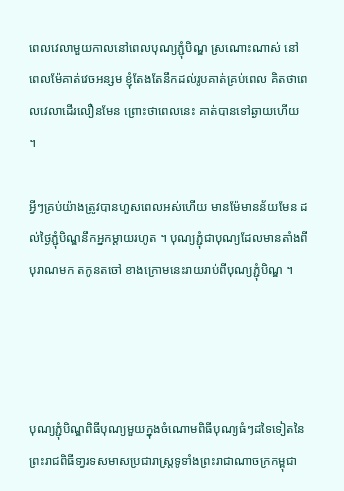ពេលវេលាមួយកាលនៅពេលបុណ្យភ្ជុំបិណ្ឌ ស្រណោះណាស់ នៅពេលម៉ែគាត់វេចអន្សម ខ្ញុំតែងតែនឹកដល់រូបគាត់គ្រប់ពេល គិតថាពេលវេលាដើរលឿនមែន ព្រោះថាពេលនេះ គាត់បានទៅឆ្ងាយហើយ ។

អ្វីៗគ្រប់យ៉ាងត្រូវបានហួសពេលអស់ហើយ មានម៉ែមានន័យមែន ដល់ថ្ងៃភ្ជុំបិណ្ឌនឹកអ្នកម្តាយរហូត ។ បុណ្យភ្ជុំជាបុណ្យដែលមានតាំងពីបុរាណមក តកូនតចៅ ខាងក្រោមនេះរាយរាប់ពីបុណ្យភ្ជុំបិណ្ឌ ។




បុណ្យភ្ជុំបិណ្ឌពិធីបុណ្យមួយក្នុងចំណោមពិធីបុណ្យធំៗដទៃទៀតនៃព្រះរាជពិធីទា្វរទសមាសប្រជារាស្រ្តទូទាំងព្រះរាជាណាចក្រកម្ពុជា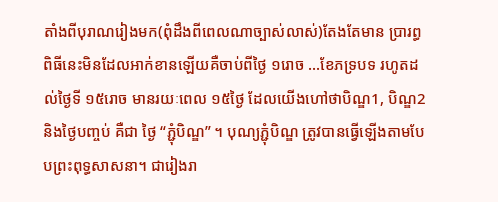តាំងពីបុរាណរៀងមក(ពុំដឹងពីពេលណាច្បាស់លាស់)តែងតែមាន ប្រារព្ធពិធីនេះមិនដែលអាក់ខានឡើយគឺចាប់ពីថៃ្ង ១រោច …ខែភទ្របទ រហូតដល់ថៃ្ងទី ១៥រោច មានរយៈពេល ១៥ថៃ្ង ដែលយើងហៅថាបិណ្ឌ1, បិណ្ឌ2 និងថៃ្ងបញ្ចប់ គឺជា ថៃ្ង “ភ្ជុំបិណ្ឌ” ។ បុណ្យភ្ជុំបិណ្ឌ ត្រូវបានធ្វើឡើងតាមបែបព្រះពុទ្ធសាសនា។ ជារៀងរា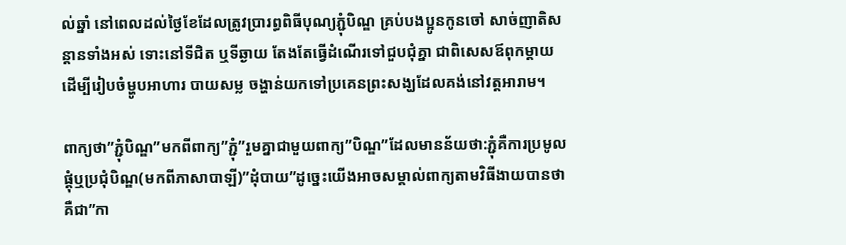ល់ឆ្នាំ នៅពេលដល់ថ្ងៃខែដែលត្រូវប្រារព្ធពិធីបុណ្យភ្ជុំបិណ្ឌ គ្រប់បងប្អូនកូនចៅ សាច់ញាតិសន្ដានទាំងអស់ ទោះនៅទីជិត ឬទីឆ្ងាយ តែងតែធ្វើដំណើរទៅជួបជុំគ្នា ជាពិសេសឪពុកម្ដាយ ដើម្បីរៀបចំម្ហូបអាហារ បាយសម្ល ចង្ហាន់យកទៅប្រគេនព្រះសង្ឃដែលគង់នៅវត្តអារាម។

ពាក្យថា”ភ្ជុំបិណ្ឌ”មកពីពាក្យ”ភ្ជុំ”រួមគ្នាជាមួយពាក្យ”បិណ្ឌ”ដែលមានន័យថា:ភ្ជុំគឺការប្រមូលផ្តុំឬប្រជុំបិណ្ឌ(មកពីភាសាបាឡី)”ដុំបាយ”ដូចេ្នះយើងអាចសម្គាល់ពាក្យតាមវិធីងាយបានថាគឺជា”កា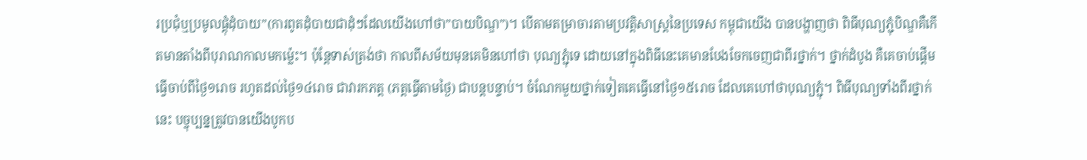រប្រជុំឬប្រមូលផ្តុំដុំបាយ”(ការពូតដុំបាយជាដុំៗដែលយើងហៅថា”បាយបិណ្ឌ”)។ បើតាមតម្រាចារតាមប្រវត្តិសាស្ត្រនៃប្រទេស កម្ពុជាយើង បានបង្ហាញថា ពិធីបុណ្យភ្ជុំបិណ្ឌគឺកើតមានតាំងពីបុរាណកាលមកម្ល៉េះ។ ប៉ុន្តែទាស់ត្រង់ថា កាលពីសម័យមុនគេមិនហៅថា បុណ្យភ្ជុំទេ ដោយនៅក្នុងពិធីនេះគេមានបែងចែកចេញជាពីរថ្នាក់។ ថ្នាក់ដំបូង គឺគេចាប់ផ្ដើមធ្វើចាប់ពីថ្ងៃ១រោច រហូតដល់ថ្ងៃ១៤រោច ជាវារកភត្ត (ភត្តធ្វើតាមថ្ងៃ) ជាបន្តបន្ទាប់។ ចំណែកមួយថ្នាក់ទៀតគេធ្វើនៅថ្ងៃ១៥រោច ដែលគេហៅថាបុណ្យភ្ជុំ។ ពិធីបុណ្យទាំងពីរថ្នាក់នេះ បច្ចុប្បន្នត្រូវបានយើងបូកប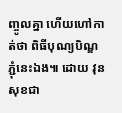ញ្ចូលគ្នា ហើយហៅកាត់ថា ពិធីបុណ្យបិណ្ឌភ្ជុំនេះឯង៕ ដោយ វុន សុខជា